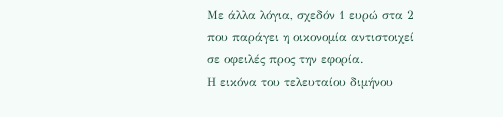Με άλλα λόγια, σχεδόν 1 ευρώ στα 2 που παράγει η οικονομία αντιστοιχεί σε οφειλές προς την εφορία.
Η εικόνα του τελευταίου διμήνου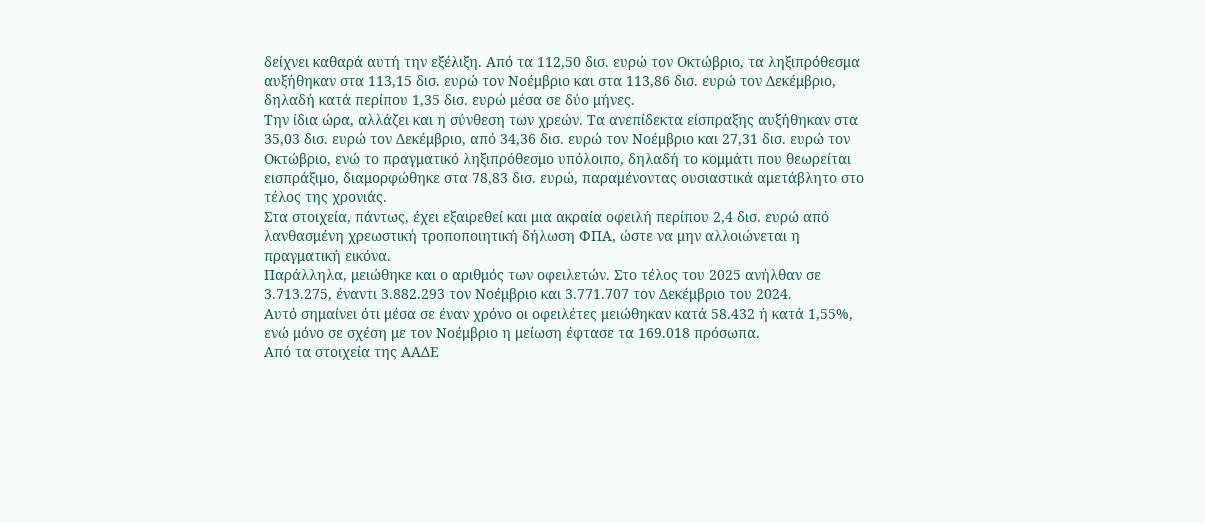δείχνει καθαρά αυτή την εξέλιξη. Από τα 112,50 δισ. ευρώ τον Οκτώβριο, τα ληξιπρόθεσμα αυξήθηκαν στα 113,15 δισ. ευρώ τον Νοέμβριο και στα 113,86 δισ. ευρώ τον Δεκέμβριο, δηλαδή κατά περίπου 1,35 δισ. ευρώ μέσα σε δύο μήνες.
Την ίδια ώρα, αλλάζει και η σύνθεση των χρεών. Τα ανεπίδεκτα είσπραξης αυξήθηκαν στα 35,03 δισ. ευρώ τον Δεκέμβριο, από 34,36 δισ. ευρώ τον Νοέμβριο και 27,31 δισ. ευρώ τον Οκτώβριο, ενώ το πραγματικό ληξιπρόθεσμο υπόλοιπο, δηλαδή το κομμάτι που θεωρείται εισπράξιμο, διαμορφώθηκε στα 78,83 δισ. ευρώ, παραμένοντας ουσιαστικά αμετάβλητο στο τέλος της χρονιάς.
Στα στοιχεία, πάντως, έχει εξαιρεθεί και μια ακραία οφειλή περίπου 2,4 δισ. ευρώ από λανθασμένη χρεωστική τροποποιητική δήλωση ΦΠΑ, ώστε να μην αλλοιώνεται η πραγματική εικόνα.
Παράλληλα, μειώθηκε και ο αριθμός των οφειλετών. Στο τέλος του 2025 ανήλθαν σε 3.713.275, έναντι 3.882.293 τον Νοέμβριο και 3.771.707 τον Δεκέμβριο του 2024.
Αυτό σημαίνει ότι μέσα σε έναν χρόνο οι οφειλέτες μειώθηκαν κατά 58.432 ή κατά 1,55%, ενώ μόνο σε σχέση με τον Νοέμβριο η μείωση έφτασε τα 169.018 πρόσωπα.
Από τα στοιχεία της ΑΑΔΕ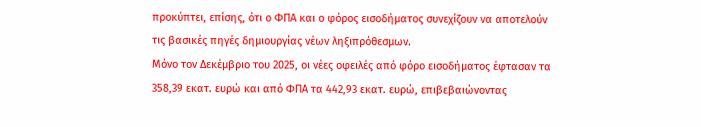προκύπτει, επίσης, ότι ο ΦΠΑ και ο φόρος εισοδήματος συνεχίζουν να αποτελούν τις βασικές πηγές δημιουργίας νέων ληξιπρόθεσμων.
Μόνο τον Δεκέμβριο του 2025, οι νέες οφειλές από φόρο εισοδήματος έφτασαν τα 358,39 εκατ. ευρώ και από ΦΠΑ τα 442,93 εκατ. ευρώ, επιβεβαιώνοντας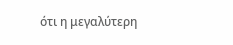ότι η μεγαλύτερη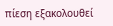πίεση εξακολουθεί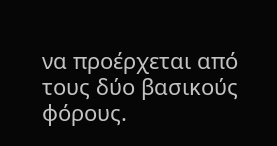να προέρχεται από τους δύο βασικούς φόρους.